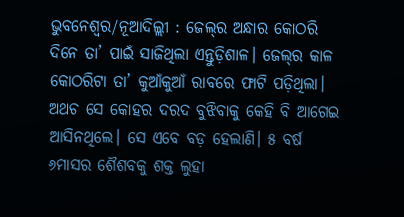ଭୁବନେଶ୍ୱର/ନୂଆଦିଲ୍ଲୀ : ଜେଲ୍‌ର ଅନ୍ଧାର କୋଠରି ଦିନେ ତା’ ପାଇଁ ସାଜିଥିଲା ଏନ୍ତୁଡ଼ିଶାଳ। ଜେଲ୍‌ର କାଳ କୋଠରିଟା ତା’ କୁଆଁକୁଆଁ ରାବରେ ଫାଟି ପଡ଼ିଥିଲା। ଅଥଚ ସେ କୋହର ଦରଦ ବୁଝିବାକୁ କେହି ବି ଆଗେଇ ଆସିନଥିଲେ। ସେ ଏବେ ବଡ଼ ହେଲାଣି। ୫ ବର୍ଷ ୬ମାସର ଶୈଶବକୁ ଶକ୍ତ ଲୁହା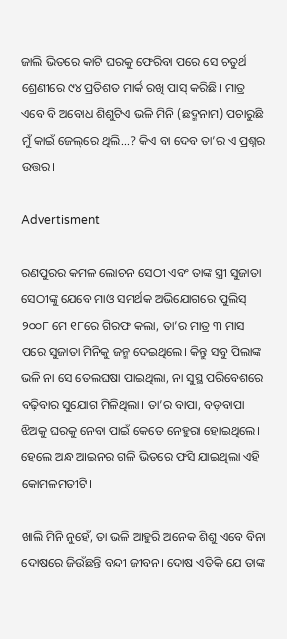ଜାଲି ଭିତରେ କାଟି ଘରକୁ ଫେରିବା ପରେ ସେ ଚତୁର୍ଥ ଶ୍ରେଣୀରେ ୯୪ ପ୍ରତିଶତ ମାର୍କ ରଖି ପାସ୍‌ କରିଛି। ମାତ୍ର ଏବେ ବି ଅବୋଧ ଶିଶୁଟିଏ ଭଳି ମିନି (ଛଦ୍ମନାମ) ପଚାରୁଛି ମୁଁ କାଇଁ ଜେଲ୍‌ରେ ଥିଲି...? କିଏ ବା ଦେବ ତା’ର ଏ ପ୍ରଶ୍ନର ଉତ୍ତର।

Advertisment

ରଣପୁରର କମଳ ଲୋଚନ ସେଠୀ ଏବଂ ତାଙ୍କ ସ୍ତ୍ରୀ ସୁଜାତା ସେଠୀଙ୍କୁ ଯେବେ ମାଓ ସମର୍ଥକ ଅଭିଯୋଗରେ ପୁଲିସ୍‌ ୨୦୦୮ ମେ ୧୮ରେ ଗିରଫ କଲା, ତା’ର ମାତ୍ର ୩ ମାସ ପରେ ସୁଜାତା ମିନିକୁ ଜନ୍ମ ଦେଇଥିଲେ। କିନ୍ତୁ ସବୁ ପିଲାଙ୍କ ଭଳି ନା ସେ ତେଲଘଷା ପାଇଥିଲା, ନା ସୁସ୍ଥ ପରିବେଶରେ ବଢ଼ିବାର ସୁଯୋଗ ମିଳିଥିଲା। ତା’ର ବାପା, ବଡ଼ବାପା ଝିଅକୁ ଘରକୁ ନେବା ପାଇଁ କେତେ ନେହୁରା ହୋଇଥିଲେ। ହେଲେ ଅନ୍ଧ ଆଇନର ଗଳି ଭିତରେ ଫସି ଯାଇଥିଲା ଏହି କୋମଳମତୀଟି।

ଖାଲି ମିନି ନୁହେଁ, ତା ଭଳି ଆହୁରି ଅନେକ ଶିଶୁ ଏବେ ବିନା ଦୋଷରେ ଜିଉଁଛନ୍ତି ବନ୍ଦୀ ଜୀବନ। ଦୋଷ ଏତିକି ଯେ ତାଙ୍କ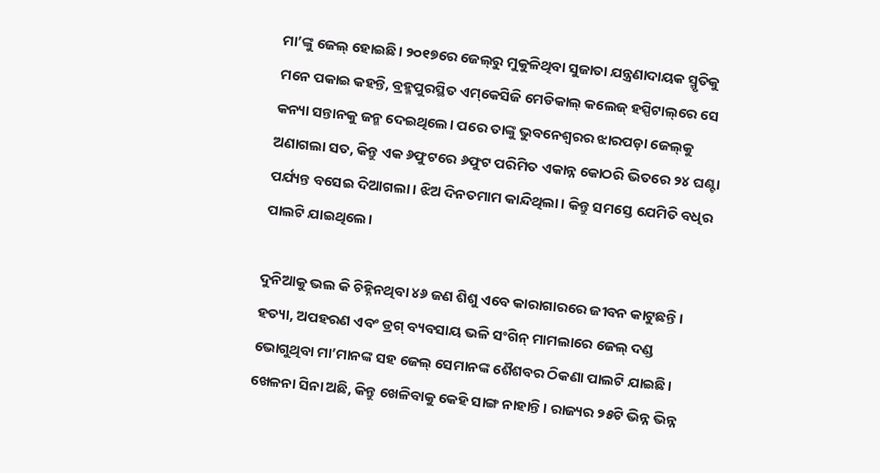ମା’ଙ୍କୁ ଜେଲ୍‌ ହୋଇଛି। ୨୦୧୭ରେ ଜେଲ୍‌ରୁ ମୁକୁଳିଥିବା ସୁଜାତା ଯନ୍ତ୍ରଣାଦାୟକ ସ୍ମୃତିକୁ ମନେ ପକାଇ କହନ୍ତି, ବ୍ରହ୍ମପୁରସ୍ଥିତ ଏମ୍‌କେସିଜି ମେଡିକାଲ୍‌ କଲେଜ୍‌ ହସ୍ପିଟାଲ୍‌ରେ ସେ କନ୍ୟା ସନ୍ତାନକୁ ଜନ୍ମ ଦେଇଥିଲେ। ପରେ ତାଙ୍କୁ ଭୁବନେଶ୍ୱରର ଝାରପଡ଼ା ଜେଲ୍‌କୁ ଅଣାଗଲା ସତ, କିନ୍ତୁ ଏକ ୬ଫୁଟରେ ୬ଫୁଟ ପରିମିତ ଏକାନ୍ନ କୋଠରି ଭିତରେ ୨୪ ଘଣ୍ଟା ପର୍ଯ୍ୟନ୍ତ ବସେଇ ଦିଆଗଲା। ଝିଅ ଦିନତମାମ କାନ୍ଦିଥିଲା। କିନ୍ତୁ ସମସ୍ତେ ଯେମିତି ବଧିର ପାଲଟି ଯାଇଥିଲେ।

ଦୁନିଆକୁ ଭଲ କି ଚିହ୍ନିନଥିବା ୪୬ ଜଣ ଶିଶୁ ଏବେ କାରାଗାରରେ ଜୀବନ କାଟୁଛନ୍ତି। ହତ୍ୟା, ଅପହରଣ ଏବଂ ଡ୍ରଗ୍‌ ବ୍ୟବସାୟ ଭଳି ସଂଗିନ୍‌ ମାମଲାରେ ଜେଲ୍‌ ଦଣ୍ଡ ଭୋଗୁଥିବା ମା’ମାନଙ୍କ ସହ ଜେଲ୍‌ ସେମାନଙ୍କ ଶୈଶବର ଠିକଣା ପାଲଟି ଯାଇଛି। ଖେଳନା ସିନା ଅଛି, କିନ୍ତୁ ଖେଳିବାକୁ କେହି ସାଙ୍ଗ ନାହାନ୍ତି। ରାଜ୍ୟର ୨୫ଟି ଭିନ୍ନ ଭିନ୍ନ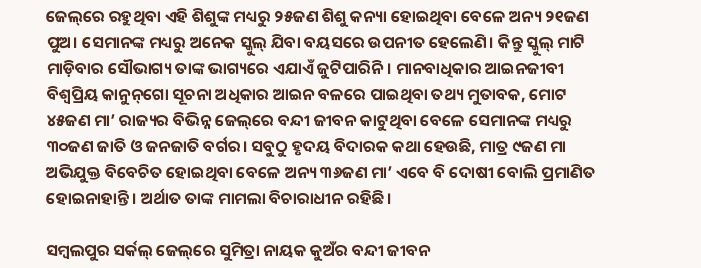ଜେଲ୍‌ରେ ରହୁଥିବା ଏହି ଶିଶୁଙ୍କ ମଧ୍ୟରୁ ୨୫ଜଣ ଶିଶୁ କନ୍ୟା ହୋଇଥିବା ବେଳେ ଅନ୍ୟ ୨୧ଜଣ ପୁଅ। ସେମାନଙ୍କ ମଧ୍ୟରୁ ଅନେକ ସ୍କୁଲ୍‌ ଯିବା ବୟସରେ ଉପନୀତ ହେଲେଣି। କିନ୍ତୁ ସ୍କୁଲ୍‌ ମାଟି ମାଡ଼ିବାର ସୌଭାଗ୍ୟ ତାଙ୍କ ଭାଗ୍ୟରେ ଏଯାଏଁ ଜୁଟିପାରିନି। ମାନବାଧିକାର ଆଇନଜୀବୀ ବିଶ୍ୱପ୍ରିୟ କାନୁନ୍‌ଗୋ ସୂଚନା ଅଧିକାର ଆଇନ ବଳରେ ପାଇଥିବା ତଥ୍ୟ ମୁତାବକ, ମୋଟ ୪୫ଜଣ ମା’ ରାଜ୍ୟର ବିଭିନ୍ନ ଜେଲ୍‌ରେ ବନ୍ଦୀ ଜୀବନ କାଟୁଥିବା ବେଳେ ସେମାନଙ୍କ ମଧ୍ୟରୁ ୩୦ଜଣ ଜାତି ଓ ଜନଜାତି ବର୍ଗର। ସବୁଠୁ ହୃଦୟ ବିଦାରକ କଥା ହେଉଛି, ମାତ୍ର ୯ଜଣ ମା ଅଭିଯୁକ୍ତ ବିବେଚିତ ହୋଇଥିବା ବେଳେ ଅନ୍ୟ ୩୬ଜଣ ମା’ ଏବେ ବି ଦୋଷୀ ବୋଲି ପ୍ରମାଣିତ ହୋଇନାହାନ୍ତି। ଅର୍ଥାତ ତାଙ୍କ ମାମଲା ବିଚାରାଧୀନ ରହିଛି।

ସମ୍ବଲପୁର ସର୍କଲ୍‌ ଜେଲ୍‌ରେ ସୁମିତ୍ରା ନାୟକ କୁଅଁର ବନ୍ଦୀ ଜୀବନ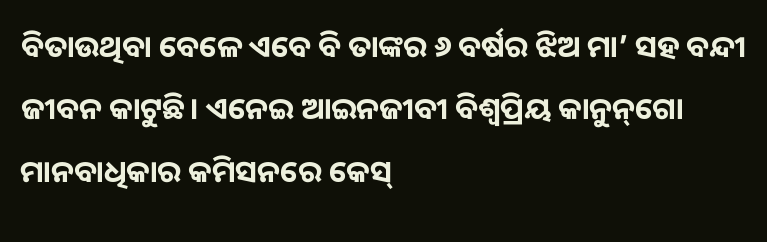ବିତାଉଥିବା ବେଳେ ଏବେ ବି ତାଙ୍କର ୬ ବର୍ଷର ଝିଅ ମା’ ସହ ବନ୍ଦୀ ଜୀବନ କାଟୁଛି। ଏନେଇ ଆଇନଜୀବୀ ବିଶ୍ୱପ୍ରିୟ କାନୁନ୍‌ଗୋ ମାନବାଧିକାର କମିସନରେ କେସ୍‌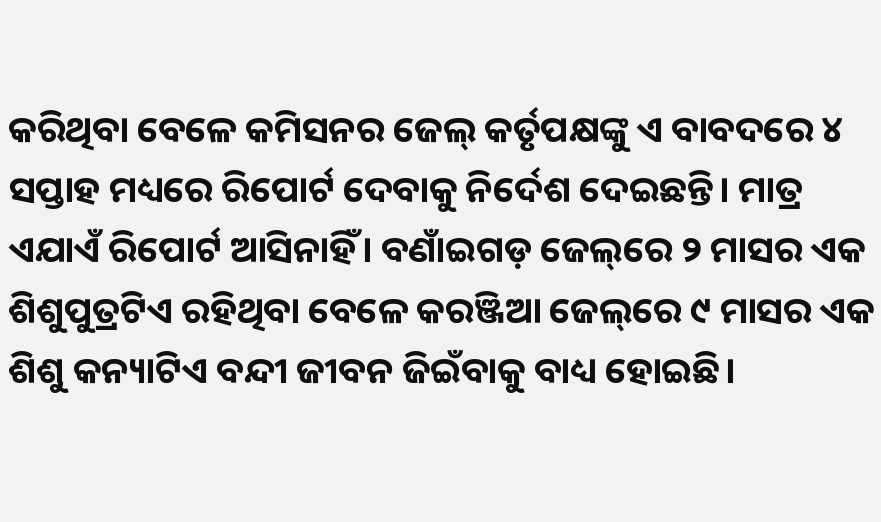କରିଥିବା ବେଳେ କମିସନର ଜେଲ୍‌ କର୍ତୃପକ୍ଷଙ୍କୁ ଏ ବାବଦରେ ୪ ସପ୍ତାହ ମଧ୍ୟରେ ରିପୋର୍ଟ ଦେବାକୁ ନିର୍ଦେଶ ଦେଇଛନ୍ତି। ମାତ୍ର ଏଯାଏଁ ରିପୋର୍ଟ ଆସିନାହିଁ। ବଣାଁଇଗଡ଼ ଜେଲ୍‌ରେ ୨ ମାସର ଏକ ଶିଶୁପୁତ୍ରଟିଏ ରହିଥିବା ବେଳେ କରଞ୍ଜିଆ ଜେଲ୍‌ରେ ୯ ମାସର ଏକ ଶିଶୁ କନ୍ୟାଟିଏ ବନ୍ଦୀ ଜୀବନ ଜିଇଁବାକୁ ବାଧ୍ୟ ହୋଇଛି।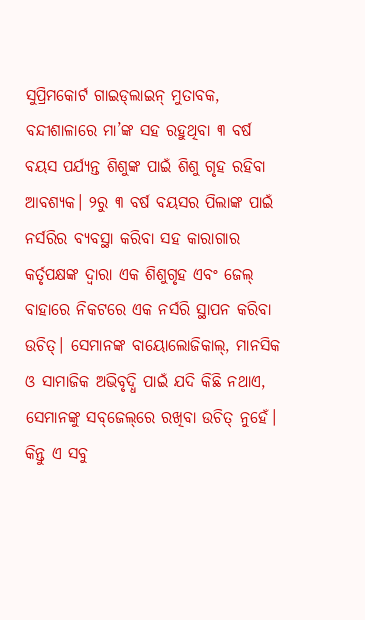ସୁପ୍ରିମକୋର୍ଟ ଗାଇଡ୍‌ଲାଇନ୍‌ ମୁତାବକ, ବନ୍ଦୀଶାଳାରେ ମା’ଙ୍କ ସହ ରହୁଥିବା ୩ ବର୍ଷ ବୟସ ପର୍ଯ୍ୟନ୍ତ ଶିଶୁଙ୍କ ପାଇଁ ଶିଶୁ ଗୃହ ରହିବା ଆବଶ୍ୟକ। ୨ରୁ ୩ ବର୍ଷ ବୟସର ପିଲାଙ୍କ ପାଇଁ ନର୍ସରିର ବ୍ୟବସ୍ଥା କରିବା ସହ କାରାଗାର କର୍ତୃପକ୍ଷଙ୍କ ଦ୍ୱାରା ଏକ ଶିଶୁଗୃହ ଏବଂ ଜେଲ୍‌ ବାହାରେ ନିକଟରେ ଏକ ନର୍ସରି ସ୍ଥାପନ କରିବା ଉଚିତ୍‌। ସେମାନଙ୍କ ବାୟୋଲୋଜିକାଲ୍‌, ମାନସିକ ଓ ସାମାଜିକ ଅଭିବୃଦ୍ଧି ପାଇଁ ଯଦି କିଛି ନଥାଏ, ସେମାନଙ୍କୁ ସବ୍‌ଜେଲ୍‌ରେ ରଖିବା ଉଚିତ୍‌ ନୁହେଁ। କିନ୍ତୁ ଏ ସବୁ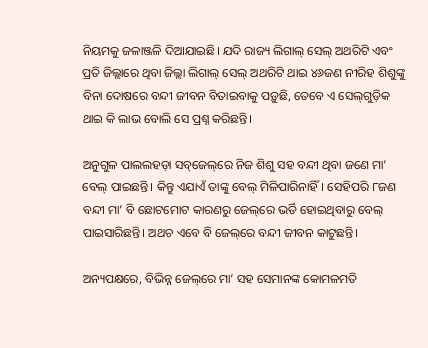ନିୟମକୁ ଜଳାଞ୍ଜଳି ଦିଆଯାଇଛି। ଯଦି ରାଜ୍ୟ ଲିଗାଲ୍‌ ସେଲ୍‌ ଅଥରିଟି ଏବଂ ପ୍ରତି ଜିଲ୍ଲାରେ ଥିବା ଜିଲ୍ଲା ଲିଗାଲ୍‌ ସେଲ୍‌ ଅଥରିଟି ଥାଇ ୪୬ଜଣ ନୀରିହ ଶିଶୁଙ୍କୁ ବିନା ଦୋଷରେ ବନ୍ଦୀ ଜୀବନ ବିତାଇବାକୁ ପଡ଼ୁଛି, ତେବେ ଏ ସେଲ୍‌ଗୁଡ଼ିକ ଥାଇ କି ଲାଭ ବୋଲି ସେ ପ୍ରଶ୍ନ କରିଛନ୍ତି।

ଅନୁଗୁଳ ପାଲଲହଡ଼ା ସବ୍‌ଜେଲ୍‌ରେ ନିଜ ଶିଶୁ ସହ ବନ୍ଦୀ ଥିବା ଜଣେ ମା’ ବେଲ୍‌ ପାଇଛନ୍ତି। କିନ୍ତୁ ଏଯାଏଁ ତାଙ୍କୁ ବେଲ୍‌ ମିଳିପାରିନାହିଁ। ସେହିପରି ୮ଜଣ ବନ୍ଦୀ ମା’ ବି ଛୋଟମୋଟ କାରଣରୁ ଜେଲ୍‌ରେ ଭର୍ତି ହୋଇଥିବାରୁ ବେଲ୍‌ ପାଇସାରିଛନ୍ତି। ଅଥଚ ଏବେ ବି ଜେଲ୍‌ରେ ବନ୍ଦୀ ଜୀବନ କାଟୁଛନ୍ତି।

ଅନ୍ୟପକ୍ଷରେ, ବିଭିନ୍ନ ଜେଲ୍‌ରେ ମା’ ସହ ସେମାନଙ୍କ କୋମଳମତି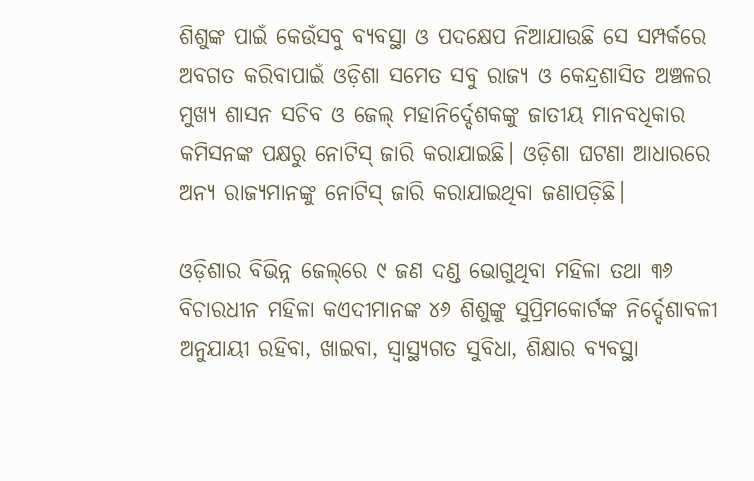ଶିଶୁଙ୍କ ପାଇଁ କେଉଁସବୁ ବ୍ୟବସ୍ଥା ଓ ପଦକ୍ଷେପ ନିଆଯାଉଛି ସେ ସମ୍ପର୍କରେ ଅବଗତ କରିବାପାଇଁ ଓଡ଼ିଶା ସମେତ ସବୁ ରାଜ୍ୟ ଓ କେନ୍ଦ୍ରଶାସିତ ଅଞ୍ଚଳର ମୁଖ୍ୟ ଶାସନ ସଚିବ ଓ ଜେଲ୍‌ ମହାନିର୍ଦ୍ଦେଶକଙ୍କୁ ଜାତୀୟ ମାନବଧିକାର କମିସନଙ୍କ ପକ୍ଷରୁ ନୋଟିସ୍‌ ଜାରି କରାଯାଇଛି। ଓଡ଼ିଶା ଘଟଣା ଆଧାରରେ ଅନ୍ୟ ରାଜ୍ୟମାନଙ୍କୁ ନୋଟିସ୍‌ ଜାରି କରାଯାଇଥିବା ଜଣାପଡ଼ିଛି।

ଓଡ଼ିଶାର ବିଭିନ୍ନ ଜେଲ୍‌ରେ ୯ ଜଣ ଦଣ୍ଡ ଭୋଗୁଥିବା ମହିଳା ତଥା ୩୬ ବିଚାରଧୀନ ମହିଳା କଏଦୀମାନଙ୍କ ୪୬ ଶିଶୁଙ୍କୁ ସୁପ୍ରିମକୋର୍ଟଙ୍କ ନିର୍ଦ୍ଦେଶାବଳୀ ଅନୁଯାୟୀ ରହିବା, ଖାଇବା, ସ୍ୱାସ୍ଥ୍ୟଗତ ସୁବିଧା, ଶିକ୍ଷାର ବ୍ୟବସ୍ଥା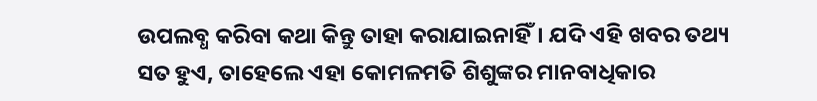ଉପଲବ୍ଧ କରିବା କଥା କିନ୍ତୁ ତାହା କରାଯାଇନାହିଁ। ଯଦି ଏହି ଖବର ତଥ୍ୟ ସତ ହୁଏ, ତାହେଲେ ଏହା କୋମଳମତି ଶିଶୁଙ୍କର ମାନବାଧିକାର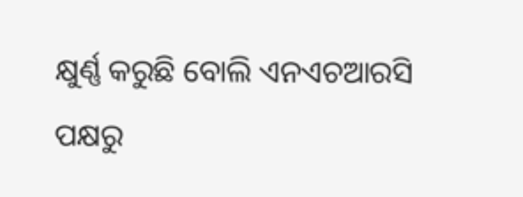କ୍ଷୁର୍ଣ୍ଣ କରୁଛି ବୋଲି ଏନଏଚଆରସି ପକ୍ଷରୁ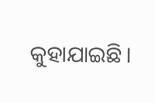କୁହାଯାଇଛି।